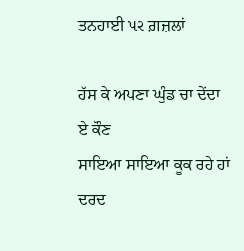ਤਨਹਾਈ પર ਗ਼ਜ਼ਲਾਂ

ਹੱਸ ਕੇ ਅਪਣਾ ਘੁੰਡ ਚਾ ਦੇਂਦਾ ਏ ਕੌਣ
ਸਾਇਆ ਸਾਇਆ ਕੂਕ ਰਹੇ ਹਾਂ
ਦਰਦ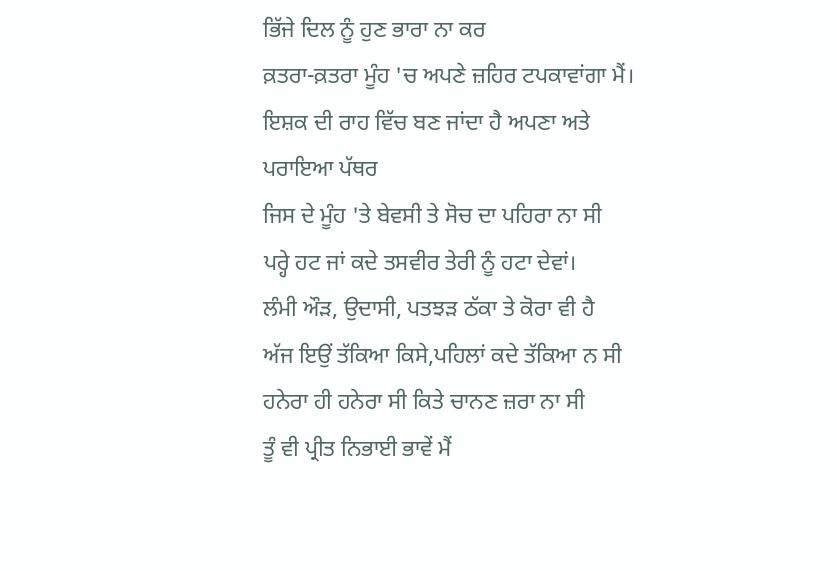ਭਿੱਜੇ ਦਿਲ ਨੂੰ ਹੁਣ ਭਾਰਾ ਨਾ ਕਰ
ਕ਼ਤਰਾ-ਕ਼ਤਰਾ ਮੂੰਹ 'ਚ ਅਪਣੇ ਜ਼ਹਿਰ ਟਪਕਾਵਾਂਗਾ ਮੈਂ।
ਇਸ਼ਕ ਦੀ ਰਾਹ ਵਿੱਚ ਬਣ ਜਾਂਦਾ ਹੈ ਅਪਣਾ ਅਤੇ ਪਰਾਇਆ ਪੱਥਰ
ਜਿਸ ਦੇ ਮੂੰਹ 'ਤੇ ਬੇਵਸੀ ਤੇ ਸੋਚ ਦਾ ਪਹਿਰਾ ਨਾ ਸੀ
ਪਰ੍ਹੇ ਹਟ ਜਾਂ ਕਦੇ ਤਸਵੀਰ ਤੇਰੀ ਨੂੰ ਹਟਾ ਦੇਵਾਂ।
ਲੰਮੀ ਔੜ, ਉਦਾਸੀ, ਪਤਝੜ ਠੱਕਾ ਤੇ ਕੋਰਾ ਵੀ ਹੈ
ਅੱਜ ਇਉਂ ਤੱਕਿਆ ਕਿਸੇ,ਪਹਿਲਾਂ ਕਦੇ ਤੱਕਿਆ ਨ ਸੀ
ਹਨੇਰਾ ਹੀ ਹਨੇਰਾ ਸੀ ਕਿਤੇ ਚਾਨਣ ਜ਼ਰਾ ਨਾ ਸੀ
ਤੂੰ ਵੀ ਪ੍ਰੀਤ ਨਿਭਾਈ ਭਾਵੇਂ ਮੈਂ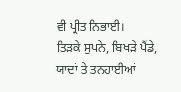ਵੀ ਪ੍ਰੀਤ ਨਿਭਾਈ।
ਤਿੜਕੇ ਸੁਪਨੇ, ਬਿਖੜੇ ਪੈਂਡੇ, ਯਾਦਾਂ ਤੇ ਤਨਹਾਈਆਂ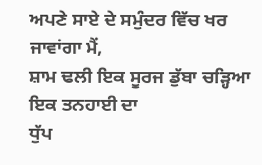ਅਪਣੇ ਸਾਏ ਦੇ ਸਮੁੰਦਰ ਵਿੱਚ ਖਰ ਜਾਵਾਂਗਾ ਮੈਂ,
ਸ਼ਾਮ ਢਲੀ ਇਕ ਸੂਰਜ ਡੁੱਬਾ ਚੜ੍ਹਿਆ ਇਕ ਤਨਹਾਈ ਦਾ
ਧੁੱਪ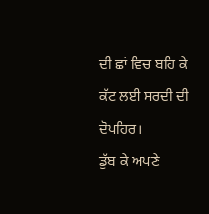ਦੀ ਛਾਂ ਵਿਚ ਬਹਿ ਕੇ ਕੱਟ ਲਈ ਸਰਦੀ ਦੀ ਦੋਪਹਿਰ।
ਡੁੱਬ ਕੇ ਅਪਣੇ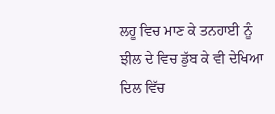ਲਹੂ ਵਿਚ ਮਾਣ ਕੇ ਤਨਹਾਈ ਨੂੰ
ਝੀਲ ਦੇ ਵਿਚ ਡੁੱਬ ਕੇ ਵੀ ਦੇਖਿਆ
ਦਿਲ ਵਿੱਚ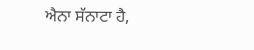ਐਨਾ ਸੱਨਾਟਾ ਹੈ,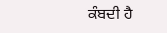ਕੰਬਦੀ ਹੈ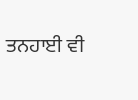ਤਨਹਾਈ ਵੀ